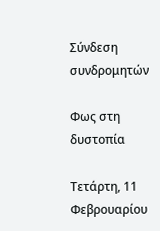Σύνδεση συνδρομητών

Φως στη δυστοπία

Τετάρτη, 11 Φεβρουαρίου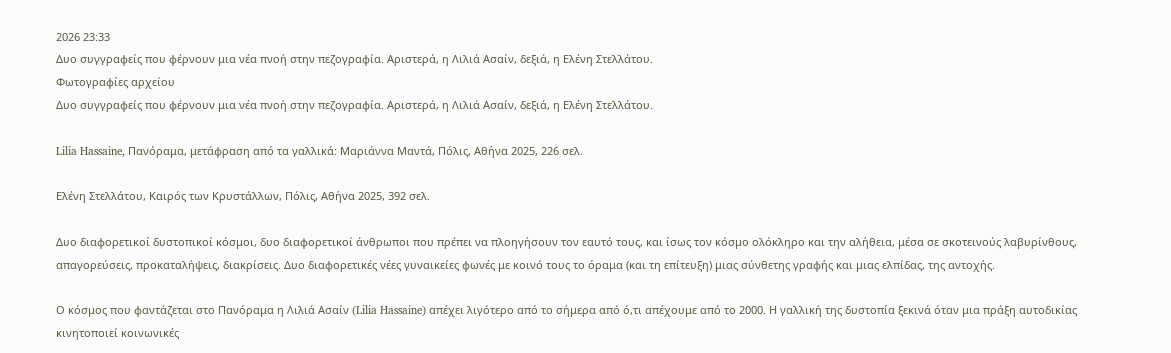2026 23:33
Δυο συγγραφείς που φέρνουν μια νέα πνοή στην πεζογραφία. Αριστερά, η Λιλιά Ασαίν, δεξιά, η Ελένη Στελλάτου.
Φωτογραφίες αρχείου
Δυο συγγραφείς που φέρνουν μια νέα πνοή στην πεζογραφία. Αριστερά, η Λιλιά Ασαίν, δεξιά, η Ελένη Στελλάτου.

Lilia Hassaine, Πανόραμα, μετάφραση από τα γαλλικά: Μαριάννα Μαντά, Πόλις, Αθήνα 2025, 226 σελ.

Ελένη Στελλάτου, Καιρός των Κρυστάλλων, Πόλις, Αθήνα 2025, 392 σελ.

Δυο διαφορετικοί δυστοπικοί κόσμοι, δυο διαφορετικοί άνθρωποι που πρέπει να πλοηγήσουν τον εαυτό τους, και ίσως τον κόσμο ολόκληρο και την αλήθεια, μέσα σε σκοτεινούς λαβυρίνθους, απαγορεύσεις, προκαταλήψεις, διακρίσεις. Δυο διαφορετικές νέες γυναικείες φωνές με κοινό τους το όραμα (και τη επίτευξη) μιας σύνθετης γραφής και μιας ελπίδας, της αντοχής.

Ο κόσμος που φαντάζεται στο Πανόραμα η Λιλιά Ασαίν (Lilia Hassaine) απέχει λιγότερο από το σήμερα από ό,τι απέχουμε από το 2000. Η γαλλική της δυστοπία ξεκινά όταν μια πράξη αυτοδικίας κινητοποιεί κοινωνικές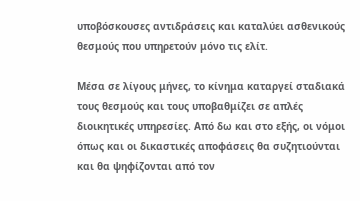υποβόσκουσες αντιδράσεις και καταλύει ασθενικούς θεσμούς που υπηρετούν μόνο τις ελίτ.

Μέσα σε λίγους μήνες, το κίνημα καταργεί σταδιακά τους θεσμούς και τους υποβαθμίζει σε απλές διοικητικές υπηρεσίες. Από δω και στο εξής, οι νόμοι όπως και οι δικαστικές αποφάσεις θα συζητιούνται και θα ψηφίζονται από τον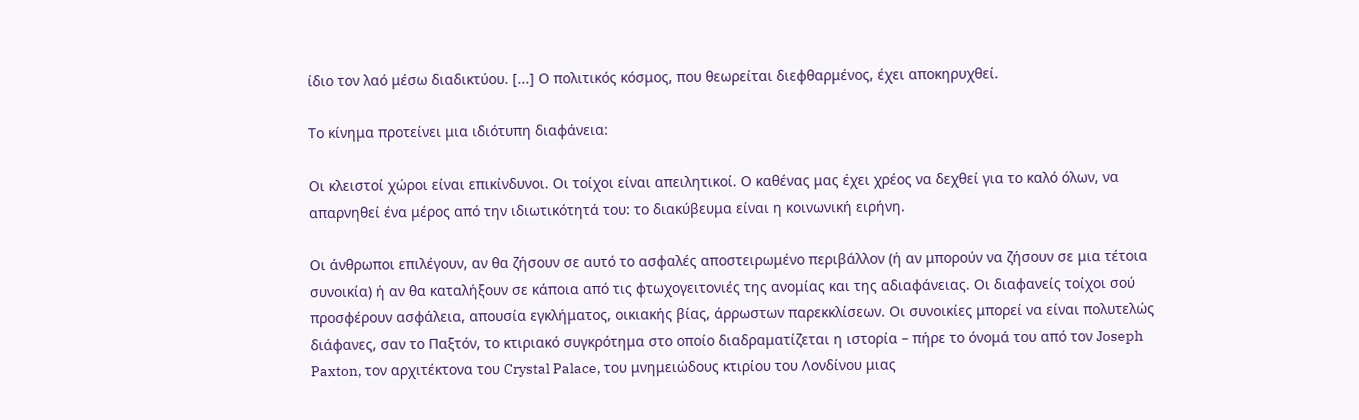ίδιο τον λαό μέσω διαδικτύου. [...] Ο πολιτικός κόσμος, που θεωρείται διεφθαρμένος, έχει αποκηρυχθεί.

Το κίνημα προτείνει μια ιδιότυπη διαφάνεια:

Οι κλειστοί χώροι είναι επικίνδυνοι. Οι τοίχοι είναι απειλητικοί. Ο καθένας μας έχει χρέος να δεχθεί για το καλό όλων, να απαρνηθεί ένα μέρος από την ιδιωτικότητά του: το διακύβευμα είναι η κοινωνική ειρήνη.

Οι άνθρωποι επιλέγουν, αν θα ζήσουν σε αυτό το ασφαλές αποστειρωμένο περιβάλλον (ή αν μπορούν να ζήσουν σε μια τέτοια συνοικία) ή αν θα καταλήξουν σε κάποια από τις φτωχογειτονιές της ανομίας και της αδιαφάνειας. Οι διαφανείς τοίχοι σού προσφέρουν ασφάλεια, απουσία εγκλήματος, οικιακής βίας, άρρωστων παρεκκλίσεων. Οι συνοικίες μπορεί να είναι πολυτελώς διάφανες, σαν το Παξτόν, το κτιριακό συγκρότημα στο οποίο διαδραματίζεται η ιστορία – πήρε το όνομά του από τον Joseph Paxton, τον αρχιτέκτονα του Crystal Palace, του μνημειώδους κτιρίου του Λονδίνου μιας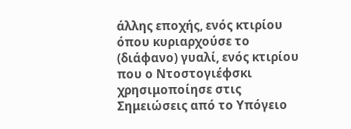άλλης εποχής, ενός κτιρίου όπου κυριαρχούσε το (διάφανο) γυαλί, ενός κτιρίου που ο Ντοστογιέφσκι χρησιμοποίησε στις Σημειώσεις από το Υπόγειο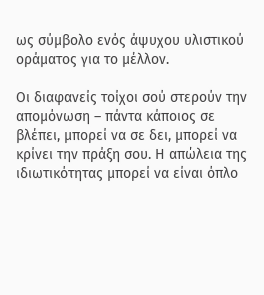ως σύμβολο ενός άψυχου υλιστικού οράματος για το μέλλον.

Οι διαφανείς τοίχοι σού στερούν την απομόνωση – πάντα κάποιος σε βλέπει, μπορεί να σε δει, μπορεί να κρίνει την πράξη σου. Η απώλεια της ιδιωτικότητας μπορεί να είναι όπλο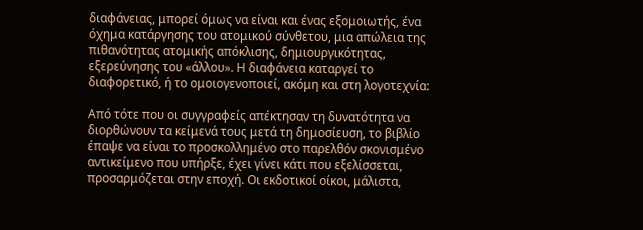διαφάνειας, μπορεί όμως να είναι και ένας εξομοιωτής, ένα όχημα κατάργησης του ατομικού σύνθετου, μια απώλεια της πιθανότητας ατομικής απόκλισης, δημιουργικότητας, εξερεύνησης του «άλλου». Η διαφάνεια καταργεί το διαφορετικό, ή το ομοιογενοποιεί, ακόμη και στη λογοτεχνία:

Από τότε που οι συγγραφείς απέκτησαν τη δυνατότητα να διορθώνουν τα κείμενά τους μετά τη δημοσίευση, το βιβλίο έπαψε να είναι το προσκολλημένο στο παρελθόν σκονισμένο αντικείμενο που υπήρξε, έχει γίνει κάτι που εξελίσσεται, προσαρμόζεται στην εποχή. Οι εκδοτικοί οίκοι, μάλιστα,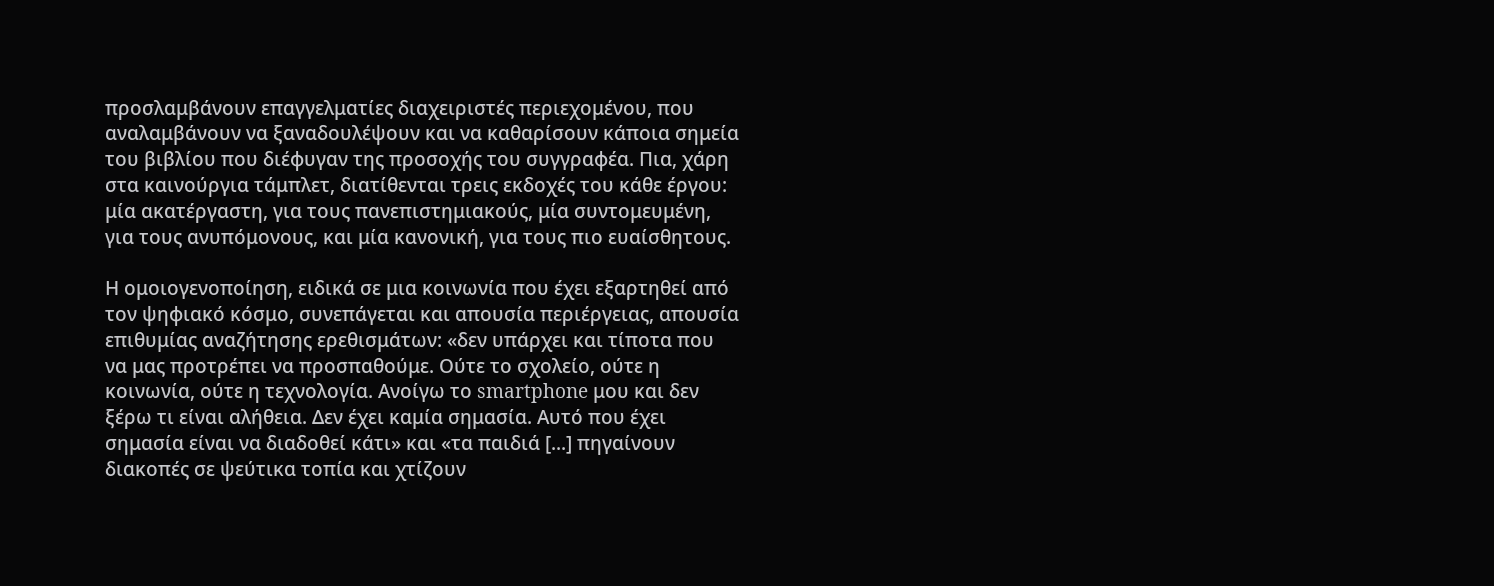προσλαμβάνουν επαγγελματίες διαχειριστές περιεχομένου, που αναλαμβάνουν να ξαναδουλέψουν και να καθαρίσουν κάποια σημεία του βιβλίου που διέφυγαν της προσοχής του συγγραφέα. Πια, χάρη στα καινούργια τάμπλετ, διατίθενται τρεις εκδοχές του κάθε έργου: μία ακατέργαστη, για τους πανεπιστημιακούς, μία συντομευμένη, για τους ανυπόμονους, και μία κανονική, για τους πιο ευαίσθητους.

Η ομοιογενοποίηση, ειδικά σε μια κοινωνία που έχει εξαρτηθεί από τον ψηφιακό κόσμο, συνεπάγεται και απουσία περιέργειας, απουσία επιθυμίας αναζήτησης ερεθισμάτων: «δεν υπάρχει και τίποτα που να μας προτρέπει να προσπαθούμε. Ούτε το σχολείο, ούτε η κοινωνία, ούτε η τεχνολογία. Ανοίγω το smartphone μου και δεν ξέρω τι είναι αλήθεια. Δεν έχει καμία σημασία. Αυτό που έχει σημασία είναι να διαδοθεί κάτι» και «τα παιδιά [...] πηγαίνουν διακοπές σε ψεύτικα τοπία και χτίζουν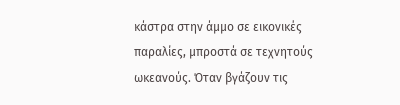κάστρα στην άμμο σε εικονικές παραλίες, μπροστά σε τεχνητούς ωκεανούς. Όταν βγάζουν τις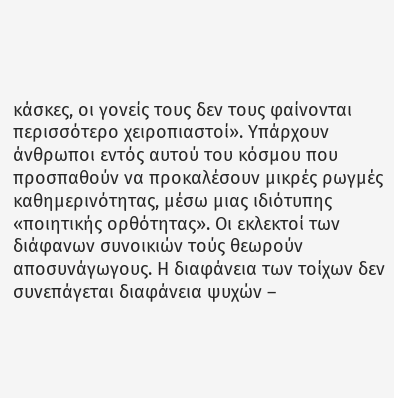κάσκες, οι γονείς τους δεν τους φαίνονται περισσότερο χειροπιαστοί». Υπάρχουν άνθρωποι εντός αυτού του κόσμου που προσπαθούν να προκαλέσουν μικρές ρωγμές καθημερινότητας, μέσω μιας ιδιότυπης «ποιητικής ορθότητας». Οι εκλεκτοί των διάφανων συνοικιών τούς θεωρούν αποσυνάγωγους. Η διαφάνεια των τοίχων δεν συνεπάγεται διαφάνεια ψυχών –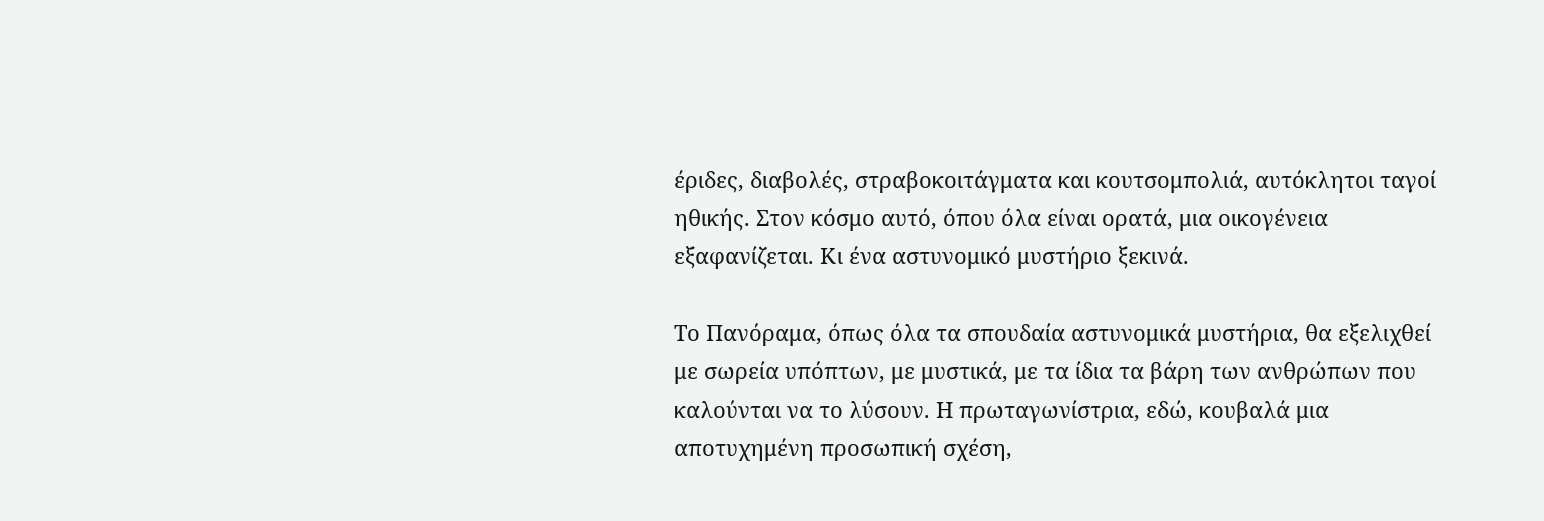έριδες, διαβολές, στραβοκοιτάγματα και κουτσομπολιά, αυτόκλητοι ταγοί ηθικής. Στον κόσμο αυτό, όπου όλα είναι ορατά, μια οικογένεια εξαφανίζεται. Κι ένα αστυνομικό μυστήριο ξεκινά.

Το Πανόραμα, όπως όλα τα σπουδαία αστυνομικά μυστήρια, θα εξελιχθεί με σωρεία υπόπτων, με μυστικά, με τα ίδια τα βάρη των ανθρώπων που καλούνται να το λύσουν. Η πρωταγωνίστρια, εδώ, κουβαλά μια αποτυχημένη προσωπική σχέση,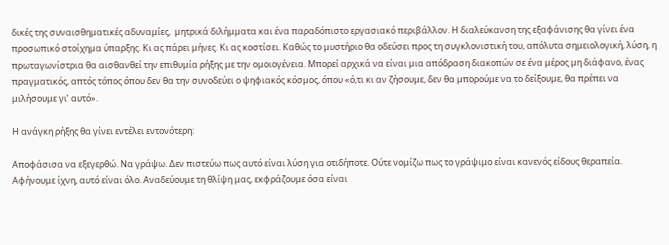δικές της συναισθηματικές αδυναμίες,  μητρικά διλήμματα και ένα παραδόπιστο εργασιακό περιβάλλον. Η διαλεύκανση της εξαφάνισης θα γίνει ένα προσωπικό στοίχημα ύπαρξης. Κι ας πάρει μήνες. Κι ας κοστίσει. Καθώς το μυστήριο θα οδεύσει προς τη συγκλονιστική του, απόλυτα σημειολογική, λύση, η πρωταγωνίστρια θα αισθανθεί την επιθυμία ρήξης με την ομοιογένεια. Μπορεί αρχικά να είναι μια απόδραση διακοπών σε ένα μέρος μη διάφανο, ένας πραγματικός, απτός τόπος όπου δεν θα την συνοδεύει ο ψηφιακός κόσμος, όπου «ό,τι κι αν ζήσουμε, δεν θα μπορούμε να το δείξουμε, θα πρέπει να μιλήσουμε γι’ αυτό».

Η ανάγκη ρήξης θα γίνει εντέλει εντονότερη:

Αποφάσισα να εξεγερθώ. Να γράψω. Δεν πιστεύω πως αυτό είναι λύση για οτιδήποτε. Ούτε νομίζω πως το γράψιμο είναι κανενός είδους θεραπεία. Αφήνουμε ίχνη, αυτό είναι όλο. Αναδεύουμε τη θλίψη μας, εκφράζουμε όσα είναι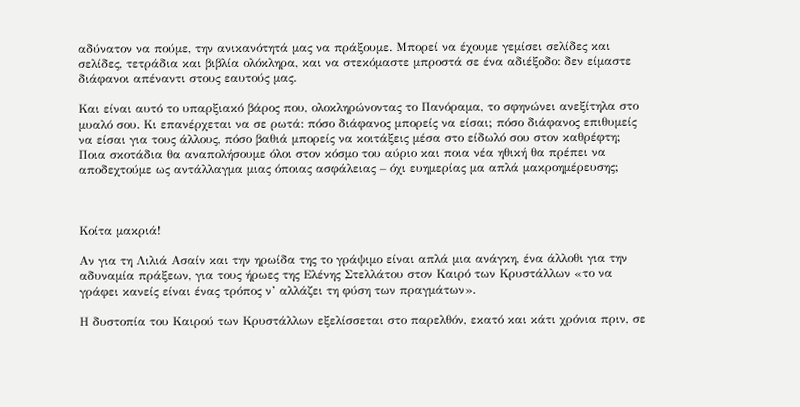αδύνατον να πούμε, την ανικανότητά μας να πράξουμε. Μπορεί να έχουμε γεμίσει σελίδες και σελίδες, τετράδια και βιβλία ολόκληρα, και να στεκόμαστε μπροστά σε ένα αδιέξοδο: δεν είμαστε διάφανοι απέναντι στους εαυτούς μας.

Και είναι αυτό το υπαρξιακό βάρος που, ολοκληρώνοντας το Πανόραμα, το σφηνώνει ανεξίτηλα στο μυαλό σου. Κι επανέρχεται να σε ρωτά: πόσο διάφανος μπορείς να είσαι; πόσο διάφανος επιθυμείς να είσαι για τους άλλους, πόσο βαθιά μπορείς να κοιτάξεις μέσα στο είδωλό σου στον καθρέφτη; Ποια σκοτάδια θα αναπολήσουμε όλοι στον κόσμο του αύριο και ποια νέα ηθική θα πρέπει να αποδεχτούμε ως αντάλλαγμα μιας όποιας ασφάλειας – όχι ευημερίας μα απλά μακροημέρευσης;



Κοίτα μακριά!

Αν για τη Λιλιά Ασαίν και την ηρωίδα της το γράψιμο είναι απλά μια ανάγκη, ένα άλλοθι για την αδυναμία πράξεων, για τους ήρωες της Ελένης Στελλάτου στον Καιρό των Κρυστάλλων «το να γράφει κανείς είναι ένας τρόπος ν’ αλλάζει τη φύση των πραγμάτων».

Η δυστοπία του Καιρού των Κρυστάλλων εξελίσσεται στο παρελθόν, εκατό και κάτι χρόνια πριν, σε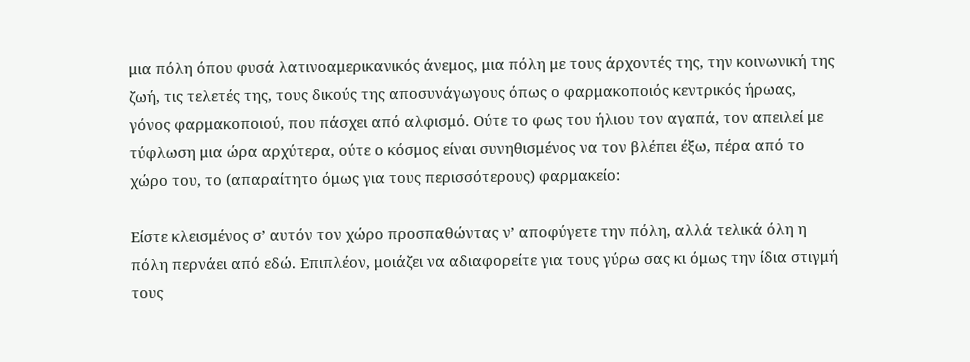μια πόλη όπου φυσά λατινοαμερικανικός άνεμος, μια πόλη με τους άρχοντές της, την κοινωνική της ζωή, τις τελετές της, τους δικούς της αποσυνάγωγους όπως ο φαρμακοποιός κεντρικός ήρωας, γόνος φαρμακοποιού, που πάσχει από αλφισμό. Ούτε το φως του ήλιου τον αγαπά, τον απειλεί με τύφλωση μια ώρα αρχύτερα, ούτε ο κόσμος είναι συνηθισμένος να τον βλέπει έξω, πέρα από το χώρο του, το (απαραίτητο όμως για τους περισσότερους) φαρμακείο:

Είστε κλεισμένος σ’ αυτόν τον χώρο προσπαθώντας ν’ αποφύγετε την πόλη, αλλά τελικά όλη η πόλη περνάει από εδώ. Επιπλέον, μοιάζει να αδιαφορείτε για τους γύρω σας κι όμως την ίδια στιγμή τους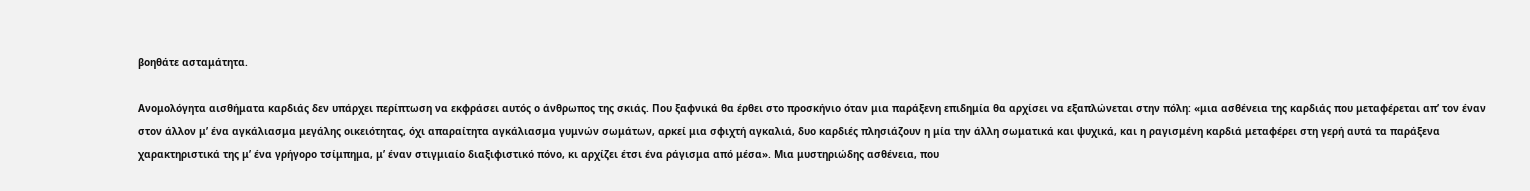βοηθάτε ασταμάτητα.

Ανομολόγητα αισθήματα καρδιάς δεν υπάρχει περίπτωση να εκφράσει αυτός ο άνθρωπος της σκιάς. Που ξαφνικά θα έρθει στο προσκήνιο όταν μια παράξενη επιδημία θα αρχίσει να εξαπλώνεται στην πόλη: «μια ασθένεια της καρδιάς που μεταφέρεται απ’ τον έναν στον άλλον μ’ ένα αγκάλιασμα μεγάλης οικειότητας, όχι απαραίτητα αγκάλιασμα γυμνών σωμάτων, αρκεί μια σφιχτή αγκαλιά, δυο καρδιές πλησιάζουν η μία την άλλη σωματικά και ψυχικά, και η ραγισμένη καρδιά μεταφέρει στη γερή αυτά τα παράξενα χαρακτηριστικά της μ’ ένα γρήγορο τσίμπημα, μ’ έναν στιγμιαίο διαξιφιστικό πόνο, κι αρχίζει έτσι ένα ράγισμα από μέσα». Μια μυστηριώδης ασθένεια, που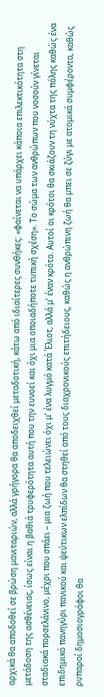αρχικά θα αποδοθεί σε βρώση μανιταριών, αλλά γρήγορα θα αποδειχθεί μεταδοτική, κάτω από ιδιαίτερες συνθήκες: «φαίνεται να υπάρχει κάποια επιλεκτικότητα στη μετάδοση της ασθένειας, ίσως είναι η βαθιά τρυφερότητα αυτή που την ευνοεί και όχι μια οποιαδήποτε τυπική σχέση». Το σώμα των ανθρώπων που νοσούν γίνεται σταδιακά πορσελάνινο, μέχρι που σπάει – μια ζωή που τελειώνει όχι μ’ ένα λυγμό κατά Έλιοτ, αλλά μ’ έναν κρότο. Αυτοί οι κρότοι θα σκιάζουν τη νύχτα της πόλης καθώς ένα επιδημικό πανηγύρι πανικού και ψεύτικων ελπίδων θα στηθεί από τους διαχρονικούς επιτήδειους, καθώς η ανθρώπινη ζωή θα μπει σε ζύγι με ατομικά συμφέροντα, καθώς ρυπαροί δημοσιογράφοι θα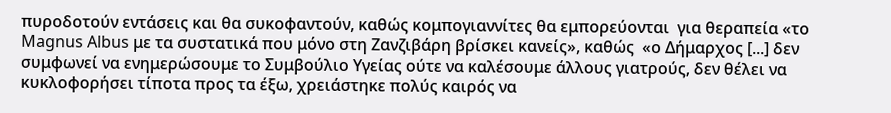πυροδοτούν εντάσεις και θα συκοφαντούν, καθώς κομπογιαννίτες θα εμπορεύονται  για θεραπεία «το Magnus Albus με τα συστατικά που μόνο στη Ζανζιβάρη βρίσκει κανείς», καθώς  «ο Δήμαρχος [...] δεν συμφωνεί να ενημερώσουμε το Συμβούλιο Υγείας ούτε να καλέσουμε άλλους γιατρούς, δεν θέλει να κυκλοφορήσει τίποτα προς τα έξω, χρειάστηκε πολύς καιρός να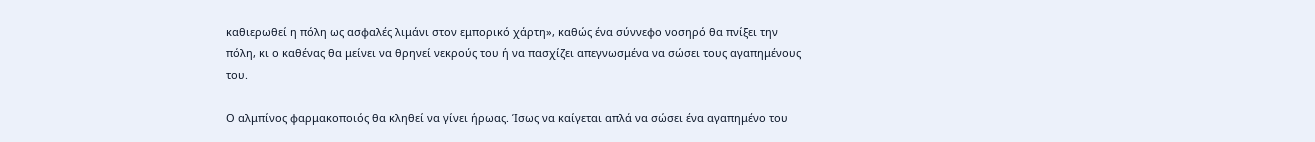καθιερωθεί η πόλη ως ασφαλές λιμάνι στον εμπορικό χάρτη», καθώς ένα σύννεφο νοσηρό θα πνίξει την πόλη, κι ο καθένας θα μείνει να θρηνεί νεκρούς του ή να πασχίζει απεγνωσμένα να σώσει τους αγαπημένους του.

Ο αλμπίνος φαρμακοποιός θα κληθεί να γίνει ήρωας. Ίσως να καίγεται απλά να σώσει ένα αγαπημένο του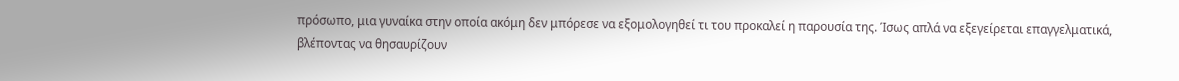πρόσωπο, μια γυναίκα στην οποία ακόμη δεν μπόρεσε να εξομολογηθεί τι του προκαλεί η παρουσία της. Ίσως απλά να εξεγείρεται επαγγελματικά, βλέποντας να θησαυρίζουν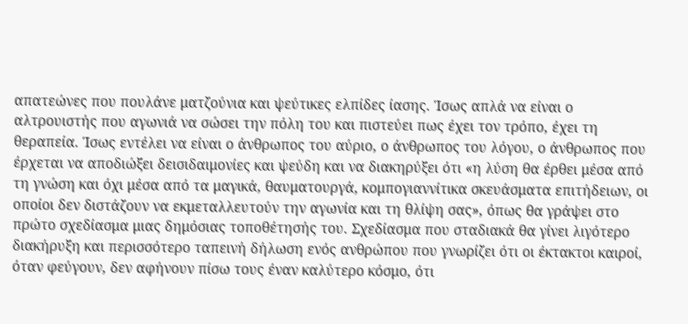απατεώνες που πουλάνε ματζούνια και ψεύτικες ελπίδες ίασης. Ίσως απλά να είναι ο αλτρουιστής που αγωνιά να σώσει την πόλη του και πιστεύει πως έχει τον τρόπο, έχει τη θεραπεία. Ίσως εντέλει να είναι ο άνθρωπος του αύριο, ο άνθρωπος του λόγου, ο άνθρωπος που έρχεται να αποδιώξει δεισιδαιμονίες και ψεύδη και να διακηρύξει ότι «η λύση θα έρθει μέσα από τη γνώση και όχι μέσα από τα μαγικά, θαυματουργά, κομπογιαννίτικα σκευάσματα επιτήδειων, οι οποίοι δεν διστάζουν να εκμεταλλευτούν την αγωνία και τη θλίψη σας», όπως θα γράψει στο πρώτο σχεδίασμα μιας δημόσιας τοποθέτησής του. Σχεδίασμα που σταδιακά θα γίνει λιγότερο διακήρυξη και περισσότερο ταπεινή δήλωση ενός ανθρώπου που γνωρίζει ότι οι έκτακτοι καιροί, όταν φεύγουν, δεν αφήνουν πίσω τους έναν καλύτερο κόσμο, ότι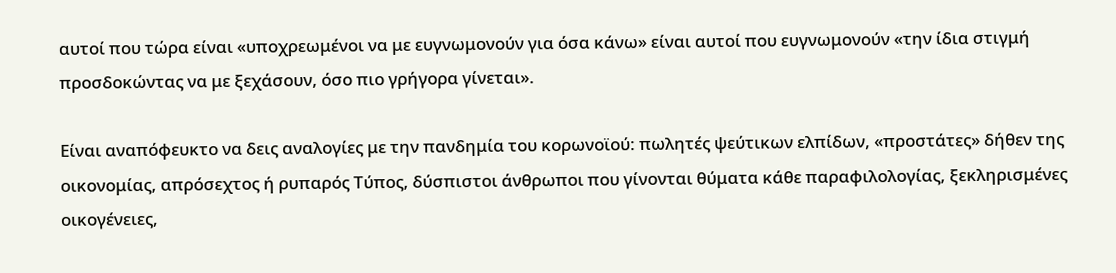αυτοί που τώρα είναι «υποχρεωμένοι να με ευγνωμονούν για όσα κάνω» είναι αυτοί που ευγνωμονούν «την ίδια στιγμή προσδοκώντας να με ξεχάσουν, όσο πιο γρήγορα γίνεται».

Είναι αναπόφευκτο να δεις αναλογίες με την πανδημία του κορωνοϊού: πωλητές ψεύτικων ελπίδων, «προστάτες» δήθεν της οικονομίας, απρόσεχτος ή ρυπαρός Τύπος, δύσπιστοι άνθρωποι που γίνονται θύματα κάθε παραφιλολογίας, ξεκληρισμένες οικογένειες,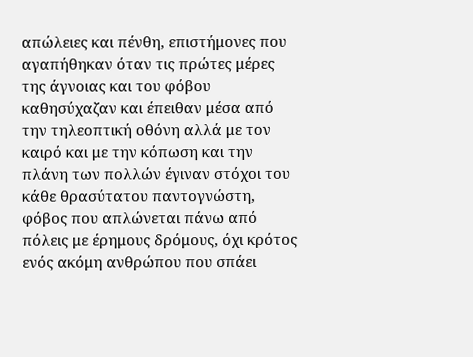απώλειες και πένθη, επιστήμονες που αγαπήθηκαν όταν τις πρώτες μέρες της άγνοιας και του φόβου καθησύχαζαν και έπειθαν μέσα από την τηλεοπτική οθόνη αλλά με τον καιρό και με την κόπωση και την πλάνη των πολλών έγιναν στόχοι του κάθε θρασύτατου παντογνώστη, φόβος που απλώνεται πάνω από πόλεις με έρημους δρόμους, όχι κρότος ενός ακόμη ανθρώπου που σπάει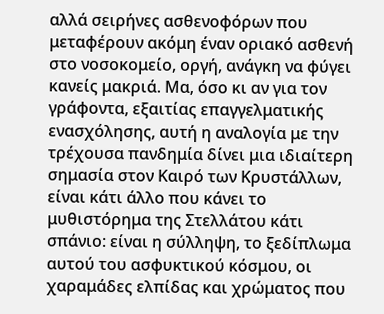αλλά σειρήνες ασθενοφόρων που μεταφέρουν ακόμη έναν οριακό ασθενή στο νοσοκομείο, οργή, ανάγκη να φύγει κανείς μακριά. Μα, όσο κι αν για τον γράφοντα, εξαιτίας επαγγελματικής ενασχόλησης, αυτή η αναλογία με την τρέχουσα πανδημία δίνει μια ιδιαίτερη σημασία στον Καιρό των Κρυστάλλων, είναι κάτι άλλο που κάνει το μυθιστόρημα της Στελλάτου κάτι σπάνιο: είναι η σύλληψη, το ξεδίπλωμα αυτού του ασφυκτικού κόσμου, οι χαραμάδες ελπίδας και χρώματος που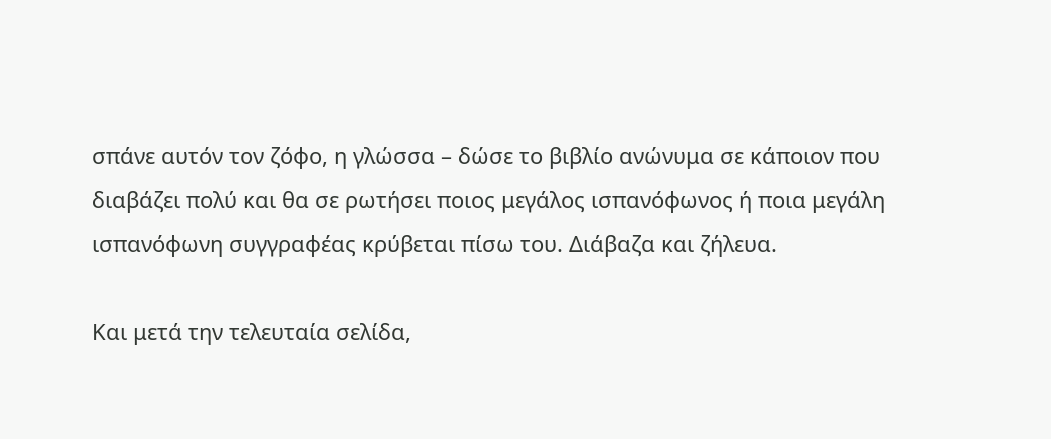σπάνε αυτόν τον ζόφο, η γλώσσα – δώσε το βιβλίο ανώνυμα σε κάποιον που διαβάζει πολύ και θα σε ρωτήσει ποιος μεγάλος ισπανόφωνος ή ποια μεγάλη ισπανόφωνη συγγραφέας κρύβεται πίσω του. Διάβαζα και ζήλευα.

Και μετά την τελευταία σελίδα,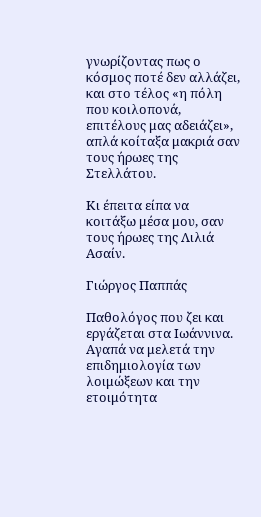γνωρίζοντας πως ο κόσμος ποτέ δεν αλλάζει, και στο τέλος «η πόλη που κοιλοπονά, επιτέλους μας αδειάζει», απλά κοίταξα μακριά σαν τους ήρωες της Στελλάτου.

Κι έπειτα είπα να κοιτάξω μέσα μου, σαν τους ήρωες της Λιλιά Ασαίν.

Γιώργος Παππάς

Παθολόγος που ζει και εργάζεται στα Ιωάννινα. Αγαπά να μελετά την επιδημιολογία των λοιμώξεων και την ετοιμότητα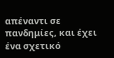απέναντι σε πανδημίες, και έχει ένα σχετικό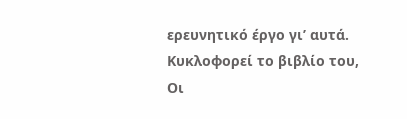ερευνητικό έργο γι’ αυτά. Κυκλοφορεί το βιβλίο του, Οι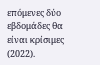επόμενες δύο εβδομάδες θα είναι κρίσιμες (2022).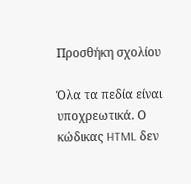Προσθήκη σχολίου

Όλα τα πεδία είναι υποχρεωτικά. Ο κώδικας HTML δεν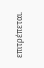επιτρέπεται.